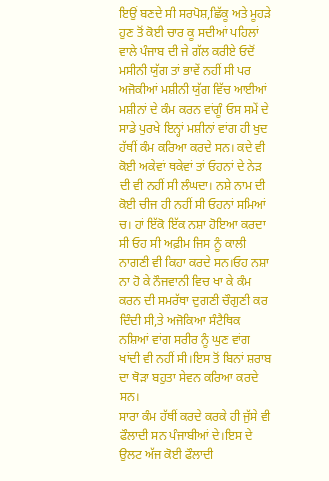ਇਉਂ ਬਣਦੇ ਸੀ ਸਰਪੋਸ਼,ਛਿੱਕੂ ਅਤੇ ਮੂਹੜੇ
ਹੁਣ ਤੋਂ ਕੋਈ ਚਾਰ ਕੂ ਸਦੀਆਂ ਪਹਿਲਾਂ ਵਾਲੇ ਪੰਜਾਬ ਦੀ ਜੇ ਗੱਲ ਕਰੀਏ ਓਦੋਂ ਮਸੀਨੀ ਯੁੱਗ ਤਾਂ ਭਾਵੇਂ ਨਹੀਂ ਸੀ ਪਰ ਅਜੋਕੀਆਂ ਮਸ਼ੀਨੀ ਯੁੱਗ ਵਿੱਚ ਆਈਆਂ ਮਸ਼ੀਨਾਂ ਦੇ ਕੰਮ ਕਰਨ ਵਾਂਗੂੰ ਓਸ ਸਮੇਂ ਦੇ ਸਾਡੇ ਪੁਰਖੇ ਇਨ੍ਹਾਂ ਮਸ਼ੀਨਾਂ ਵਾਂਗ ਹੀ ਖੁਦ ਹੱਥੀਂ ਕੰਮ ਕਰਿਆ ਕਰਦੇ ਸਨ। ਕਦੇ ਵੀ ਕੋਈ ਅਕੇਵਾਂ ਥਕੇਵਾਂ ਤਾਂ ਓਹਨਾਂ ਦੇ ਨੇੜ ਦੀ ਵੀ ਨਹੀਂ ਸੀ ਲੰਘਦਾ। ਨਸ਼ੇ ਨਾਮ ਦੀ ਕੋਈ ਚੀਜ ਹੀ ਨਹੀਂ ਸੀ ਓਹਨਾਂ ਸਮਿਆਂ ਚ। ਹਾਂ ਇੱਕੋ ਇੱਕ ਨਸ਼ਾ ਹੋਇਆ ਕਰਦਾ ਸੀ ਓਹ ਸੀ ਅਫ਼ੀਮ ਜਿਸ ਨੂੰ ਕਾਲੀ ਨਾਗਣੀ ਵੀ ਕਿਹਾ ਕਰਦੇ ਸਨ।ਓਹ ਨਸ਼ਾ ਨਾ ਹੋ ਕੇ ਨੌਜਵਾਨੀ ਵਿਚ ਖਾ ਕੇ ਕੰਮ ਕਰਨ ਦੀ ਸਮਰੱਥਾ ਦੁਗਣੀ ਚੌਗੁਣੀ ਕਰ ਦਿੰਦੀ ਸੀ,ਤੇ ਅਜੋਕਿਆ ਸੰਟੈਥਿਕ ਨਸ਼ਿਆਂ ਵਾਂਗ ਸਰੀਰ ਨੂੰ ਘੁਣ ਵਾਂਗ ਖਾਂਦੀ ਵੀ ਨਹੀਂ ਸੀ।ਇਸ ਤੋਂ ਬਿਨਾਂ ਸ਼ਰਾਬ ਦਾ ਥੋੜਾ ਬਹੁਤਾ ਸੇਵਨ ਕਰਿਆ ਕਰਦੇ ਸਨ।
ਸਾਰਾ ਕੰਮ ਹੱਥੀਂ ਕਰਦੇ ਕਰਕੇ ਹੀ ਜੁੱਸੇ ਵੀ ਫੌਲਾਦੀ ਸਨ ਪੰਜਾਬੀਆਂ ਦੇ।ਇਸ ਦੇ ਉਲਟ ਅੱਜ ਕੋਈ ਫੌਲਾਦੀ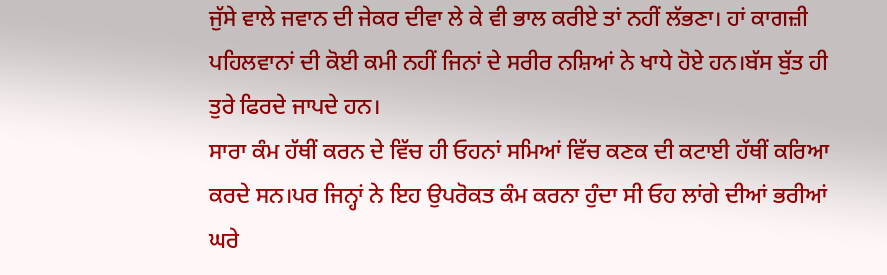ਜੁੱਸੇ ਵਾਲੇ ਜਵਾਨ ਦੀ ਜੇਕਰ ਦੀਵਾ ਲੇ ਕੇ ਵੀ ਭਾਲ ਕਰੀਏ ਤਾਂ ਨਹੀਂ ਲੱਭਣਾ। ਹਾਂ ਕਾਗਜ਼ੀ ਪਹਿਲਵਾਨਾਂ ਦੀ ਕੋਈ ਕਮੀ ਨਹੀਂ ਜਿਨਾਂ ਦੇ ਸਰੀਰ ਨਸ਼ਿਆਂ ਨੇ ਖਾਧੇ ਹੋਏ ਹਨ।ਬੱਸ ਬੁੱਤ ਹੀ ਤੁਰੇ ਫਿਰਦੇ ਜਾਪਦੇ ਹਨ।
ਸਾਰਾ ਕੰਮ ਹੱਥੀਂ ਕਰਨ ਦੇ ਵਿੱਚ ਹੀ ਓਹਨਾਂ ਸਮਿਆਂ ਵਿੱਚ ਕਣਕ ਦੀ ਕਟਾਈ ਹੱਥੀਂ ਕਰਿਆ ਕਰਦੇ ਸਨ।ਪਰ ਜਿਨ੍ਹਾਂ ਨੇ ਇਹ ਉਪਰੋਕਤ ਕੰਮ ਕਰਨਾ ਹੁੰਦਾ ਸੀ ਓਹ ਲਾਂਗੇ ਦੀਆਂ ਭਰੀਆਂ ਘਰੇ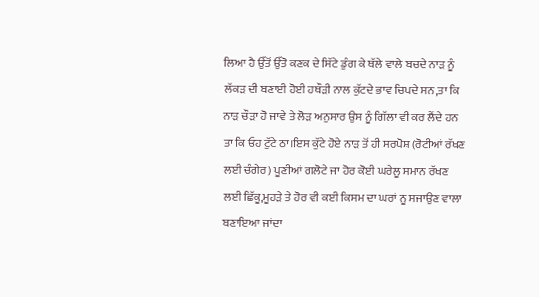ਲਿਆ ਹੈ ਉੱਤੋਂ ਉੱਤੋ ਕਣਕ ਦੇ ਸਿੱਟੇ ਡੁੰਗ ਕੇ ਥੱਲੇ ਵਾਲੇ ਬਚਦੇ ਨਾੜ ਨੂੰ ਲੱਕੜ ਦੀ ਬਣਾਈ ਹੋਈ ਹਥੌੜੀ ਨਾਲ ਕੁੱਟਦੇ ਭਾਵ ਚਿਪਦੇ ਸਨ,ਤਾ ਕਿ ਨਾੜ ਚੌੜਾ ਹੋ ਜਾਵੇ ਤੇ ਲੋੜ ਅਨੁਸਾਰ ਉਸ ਨੂੰ ਗਿੱਲਾ ਵੀ ਕਰ ਲੈਂਦੇ ਹਨ ਤਾ ਕਿ ਓਹ ਟੁੱਟੇ ਠਾ।ਇਸ ਕੁੱਟੇ ਹੋਏ ਨਾੜ ਤੋਂ ਹੀ ਸਰਪੋਸ਼ (ਰੋਟੀਆਂ ਰੱਖਣ ਲਈ ਚੰਗੇਰ) ਪੂਣੀਆਂ ਗਲੋਟੇ ਜਾ ਹੋਰ ਕੋਈ ਘਰੇਲੂ ਸਮਾਨ ਰੱਖਣ ਲਈ ਛਿੱਕੂ,ਮੂਹੜੇ ਤੇ ਹੋਰ ਵੀ ਕਈ ਕਿਸਮ ਦਾ ਘਰਾਂ ਨੂ ਸਜਾਉਣ ਵਾਲਾ ਬਣਾਇਆ ਜਾਂਦਾ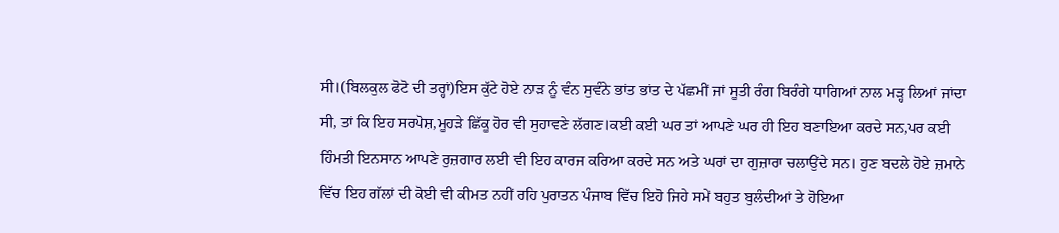ਸੀ।(ਬਿਲਕੁਲ ਫੋਟੋ ਦੀ ਤਰ੍ਹਾਂ)ਇਸ ਕੁੱਟੇ ਹੋਏ ਨਾੜ ਨੂੰ ਵੰਨ ਸੁਵੰਨੇ ਭਾਂਤ ਭਾਂਤ ਦੇ ਪੱਛਮੀਂ ਜਾਂ ਸੂਤੀ ਰੰਗ ਬਿਰੰਗੇ ਧਾਗਿਆਂ ਨਾਲ ਮੜ੍ਹ ਲਿਆਂ ਜਾਂਦਾ ਸੀ, ਤਾਂ ਕਿ ਇਹ ਸਰਪੋਸ਼,ਮੂਹੜੇ ਛਿੱਕੂ ਹੋਰ ਵੀ ਸੁਹਾਵਣੇ ਲੱਗਣ।ਕਈ ਕਈ ਘਰ ਤਾਂ ਆਪਣੇ ਘਰ ਹੀ ਇਹ ਬਣਾਇਆ ਕਰਦੇ ਸਨ,ਪਰ ਕਈ ਹਿੰਮਤੀ ਇਨਸਾਨ ਆਪਣੇ ਰੁਜ਼ਗਾਰ ਲਈ ਵੀ ਇਹ ਕਾਰਜ ਕਰਿਆ ਕਰਦੇ ਸਨ ਅਤੇ ਘਰਾਂ ਦਾ ਗੁਜ਼ਾਰਾ ਚਲਾਉਂਦੇ ਸਨ। ਹੁਣ ਬਦਲੇ ਹੋਏ ਜ਼ਮਾਨੇ ਵਿੱਚ ਇਹ ਗੱਲਾਂ ਦੀ ਕੋਈ ਵੀ ਕੀਮਤ ਨਹੀਂ ਰਹਿ ਪੁਰਾਤਨ ਪੰਜਾਬ ਵਿੱਚ ਇਹੋ ਜਿਹੇ ਸਮੇਂ ਬਹੁਤ ਬੁਲੰਦੀਆਂ ਤੇ ਹੋਇਆ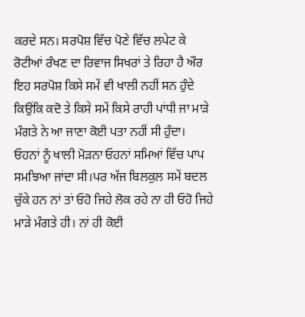ਕਰਦੇ ਸਨ। ਸਰਪੋਸ਼ ਵਿੱਚ ਪੋਣੇ ਵਿੱਚ ਲਪੇਟ ਕੇ ਰੋਟੀਆਂ ਰੰਖਣ ਦਾ ਰਿਵਾਜ ਸਿਖਰਾਂ ਤੇ ਰਿਹਾ ਹੈ ਔਰ ਇਹ ਸਰਪੋਸ਼ ਕਿਸੇ ਸਮੇਂ ਵੀ ਖਾਲੀ ਨਹੀਂ ਸਨ ਹੁੰਦੇ ਕਿਉਂਕਿ ਕਦੋ ਤੇ ਕਿਸੇ ਸਮੇਂ ਕਿਸੇ ਰਾਹੀ ਪਾਂਧੀ ਜਾ ਮਾੜੇ ਮੰਗਤੇ ਨੇ ਆ ਜਾਣਾ ਕੋਈ ਪਤਾ ਨਹੀਂ ਸੀ ਹੁੰਦਾ। ਓਹਨਾਂ ਨੂੰ ਖਾਲੀ ਮੋੜਨਾ ਓਹਨਾਂ ਸਮਿਆਂ ਵਿੱਚ ਪਾਪ ਸਮਝਿਆ ਜਾਂਦਾ ਸੀ।ਪਰ ਅੱਜ ਬਿਲਕੁਲ ਸਮੇਂ ਬਦਲ ਚੁੱਕੇ ਹਨ ਨਾਂ ਤਾਂ ਓਹੋ ਜਿਹੇ ਲੋਕ ਰਹੇ ਨਾ ਹੀ ਓਹੋ ਜਿਹੇ ਮਾੜੇ ਮੰਗਤੇ ਹੀ। ਨਾਂ ਹੀ ਕੋਈ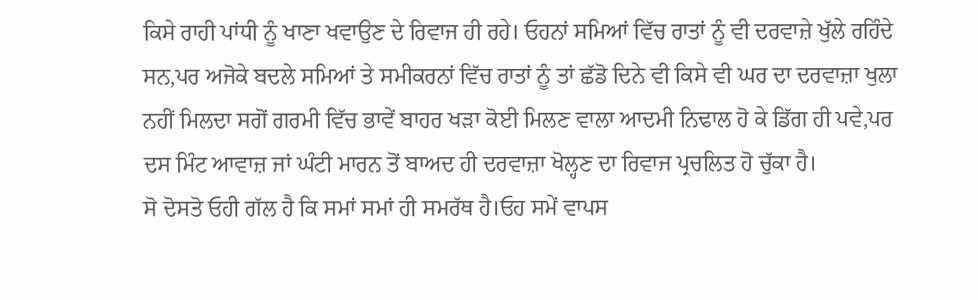ਕਿਸੇ ਰਾਹੀ ਪਾਂਧੀ ਨੂੰ ਖਾਣਾ ਖਵਾਉਣ ਦੇ ਰਿਵਾਜ ਹੀ ਰਹੇ। ਓਹਨਾਂ ਸਮਿਆਂ ਵਿੱਚ ਰਾਤਾਂ ਨੂੰ ਵੀ ਦਰਵਾਜ਼ੇ ਖੁੱਲੇ ਰਹਿੰਦੇ ਸਨ,ਪਰ ਅਜੋਕੇ ਬਦਲੇ ਸਮਿਆਂ ਤੇ ਸਮੀਕਰਨਾਂ ਵਿੱਚ ਰਾਤਾਂ ਨੂੰ ਤਾਂ ਛੱਡੋ ਦਿਨੇ ਵੀ ਕਿਸੇ ਵੀ ਘਰ ਦਾ ਦਰਵਾਜ਼ਾ ਖੁਲਾ ਨਹੀਂ ਮਿਲਦਾ ਸਗੋਂ ਗਰਮੀ ਵਿੱਚ ਭਾਵੇਂ ਬਾਹਰ ਖੜਾ ਕੋਈ ਮਿਲਣ ਵਾਲਾ ਆਦਮੀ ਨਿਢਾਲ ਹੋ ਕੇ ਡਿੱਗ ਹੀ ਪਵੇ,ਪਰ ਦਸ ਮਿੰਟ ਆਵਾਜ਼ ਜਾਂ ਘੰਟੀ ਮਾਰਨ ਤੋਂ ਬਾਅਦ ਹੀ ਦਰਵਾਜ਼ਾ ਖੋਲ੍ਹਣ ਦਾ ਰਿਵਾਜ ਪ੍ਰਚਲਿਤ ਹੋ ਚੁੱਕਾ ਹੈ।
ਸੋ ਦੋਸਤੋ ਓਹੀ ਗੱਲ ਹੈ ਕਿ ਸਮਾਂ ਸਮਾਂ ਹੀ ਸਮਰੱਥ ਹੈ।ਓਹ ਸਮੇਂ ਵਾਪਸ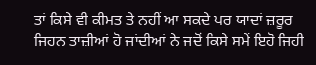ਤਾਂ ਕਿਸੇ ਵੀ ਕੀਮਤ ਤੇ ਨਹੀਂ ਆ ਸਕਦੇ ਪਰ ਯਾਦਾਂ ਜ਼ਰੂਰ ਜਿਹਨ ਤਾਜ਼ੀਆਂ ਹੋ ਜਾਂਦੀਆਂ ਨੇ ਜਦੋਂ ਕਿਸੇ ਸਮੇਂ ਇਹੋ ਜਿਹੀ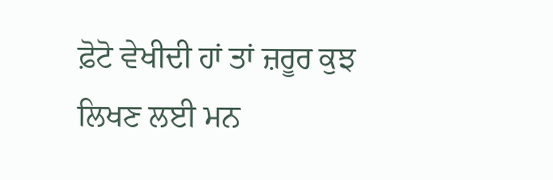ਫ਼ੋਟੋ ਵੇਖੀਦੀ ਹਾਂ ਤਾਂ ਜ਼ਰੂਰ ਕੁਝ ਲਿਖਣ ਲਈ ਮਨ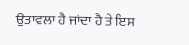ਉਤਾਵਲਾ ਹੈ ਜਾਂਦਾ ਹੈ ਤੇ ਇਸ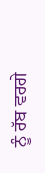ਨੂੰ ਰੱਬ ਵਰਗੇ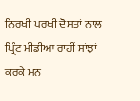ਨਿਰਖੀ ਪਰਖੀ ਦੋਸਤਾਂ ਨਾਲ ਪ੍ਰਿੰਟ ਮੀਡੀਆ ਰਾਹੀਂ ਸਾਂਝਾਂ ਕਰਕੇ ਮਨ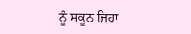ਨੂੰ ਸਕੂਨ ਜਿਹਾ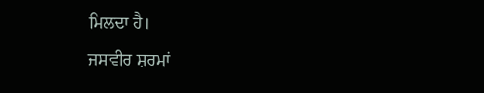ਮਿਲਦਾ ਹੈ।
ਜਸਵੀਰ ਸ਼ਰਮਾਂ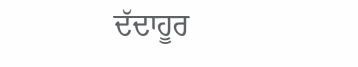ਦੱਦਾਹੂਰ